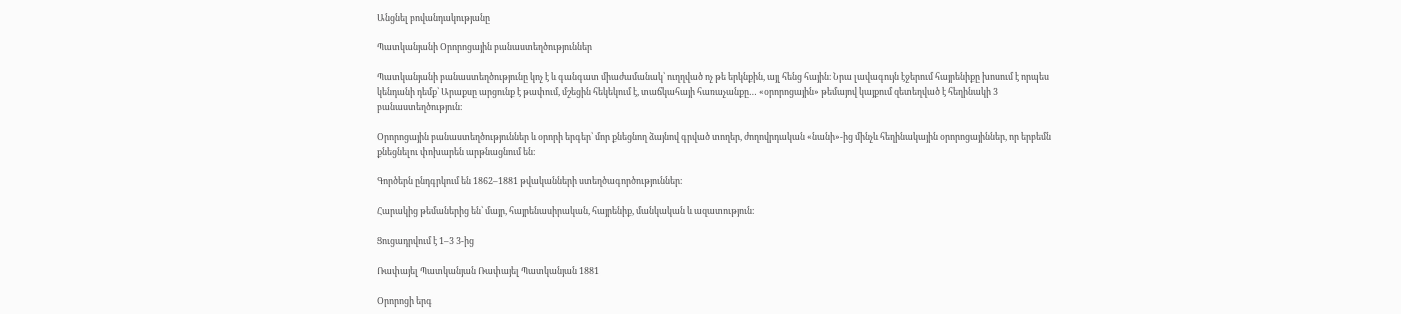Անցնել բովանդակությանը

Պատկանյանի Օրորոցային բանաստեղծություններ

Պատկանյանի բանաստեղծությունը կոչ է և գանգատ միաժամանակ՝ ուղղված ոչ թե երկնքին, այլ հենց հային։ Նրա լավագույն էջերում հայրենիքը խոսում է որպես կենդանի դեմք՝ Արաքսը արցունք է թափում, մշեցին հեկեկում է, տաճկահայի հառաչանքը… «օրորոցային» թեմայով կայքում զետեղված է հեղինակի 3 բանաստեղծություն։

Օրորոցային բանաստեղծություններ և օրորի երգեր՝ մոր քնեցնող ձայնով գրված տողեր, ժողովրդական «նանի»-ից մինչև հեղինակային օրորոցայիններ, որ երբեմն քնեցնելու փոխարեն արթնացնում են։

Գործերն ընդգրկում են 1862–1881 թվականների ստեղծագործություններ։

Հարակից թեմաներից են՝ մայր, հայրենասիրական, հայրենիք, մանկական և ազատություն։

Ցուցադրվում է 1–3 3-ից

Ռափայել Պատկանյան Ռափայել Պատկանյան 1881

Օրորոցի երգ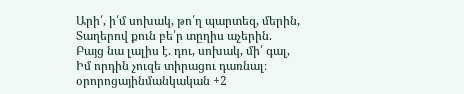Արի՛, ի՛մ սոխակ, թո՛ղ պարտեզ, մերին,
Տաղերով քուն բե՛ր տըղիս աչերին.
Բայց նա լալիս է. դու, սոխակ, մի՛ գալ,
Իմ որդին չուզե տիրացու դառնալ։
օրորոցայինմանկական +2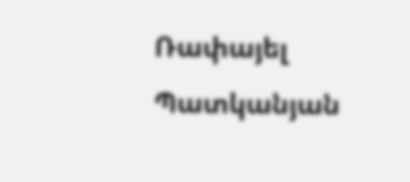Ռափայել Պատկանյան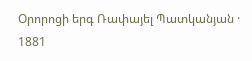Օրորոցի երգ Ռափայել Պատկանյան · 1881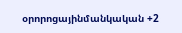օրորոցայինմանկական +2